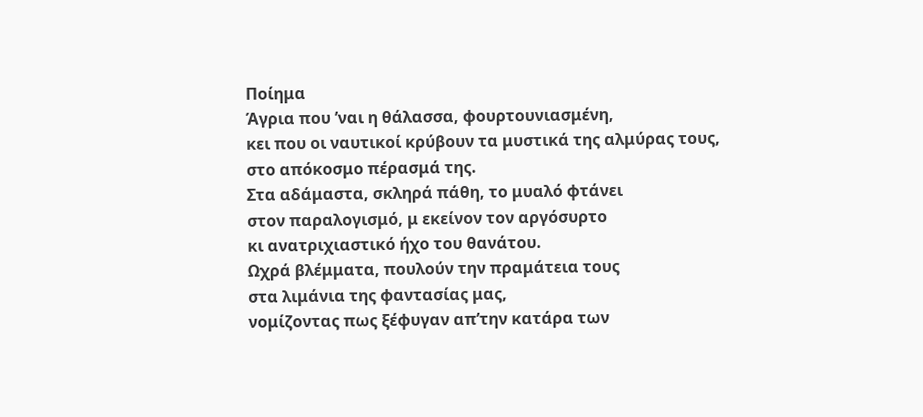Ποίημα
Άγρια που ’ναι η θάλασσα, φουρτουνιασμένη,
κει που οι ναυτικοί κρύβουν τα μυστικά της αλμύρας τους,
στο απόκοσμο πέρασμά της.
Στα αδάμαστα, σκληρά πάθη, το μυαλό φτάνει
στον παραλογισμό, μ εκείνον τον αργόσυρτο
κι ανατριχιαστικό ήχο του θανάτου.
Ωχρά βλέμματα, πουλούν την πραμάτεια τους
στα λιμάνια της φαντασίας μας,
νομίζοντας πως ξέφυγαν απ’την κατάρα των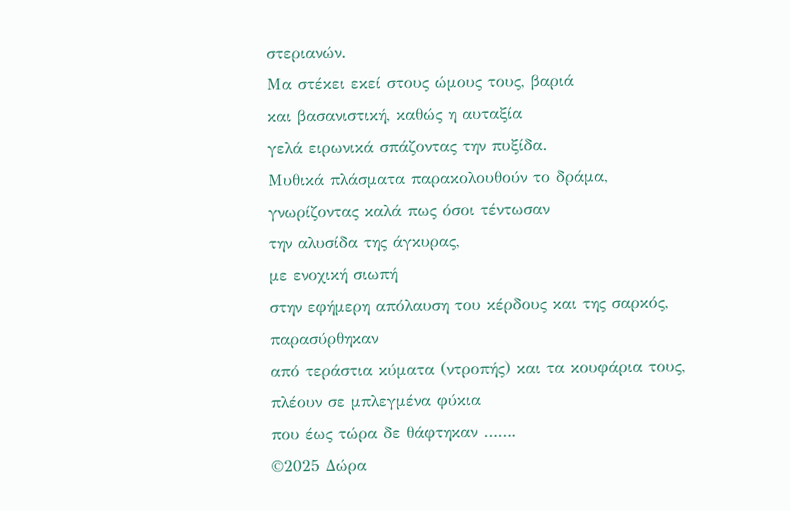στεριανών.
Μα στέκει εκεί στους ώμους τους, βαριά
και βασανιστική, καθώς η αυταξία
γελά ειρωνικά σπάζοντας την πυξίδα.
Μυθικά πλάσματα παρακολουθούν το δράμα,
γνωρίζοντας καλά πως όσοι τέντωσαν
την αλυσίδα της άγκυρας,
με ενοχική σιωπή
στην εφήμερη απόλαυση του κέρδους και της σαρκός,
παρασύρθηκαν
από τεράστια κύματα (ντροπής) και τα κουφάρια τους,
πλέουν σε μπλεγμένα φύκια
που έως τώρα δε θάφτηκαν …….
©2025 Δώρα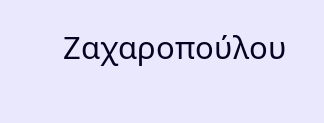Ζαχαροπούλου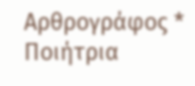Αρθρογράφος * Ποιήτρια